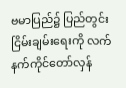ဗမာပြည်၌ ပြည်တွင်း ငြိမ်းချမ်းရေးကို လက်နက်ကိုင်တော်လှန်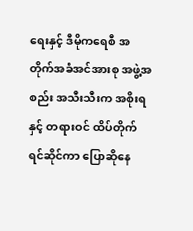ရေးနှင့် ဒီမိုကရေစီ အတိုက်အခံအင်အားစု အဖွဲ့အစည်း အသီးသီးက အစိုးရနှင့် တရားဝင် ထိပ်တိုက် ရင်ဆိုင်ကာ ပြောဆိုနေ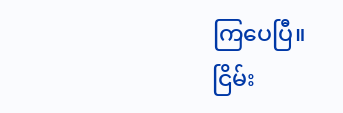ကြပေပြီ။ ငြိမ်း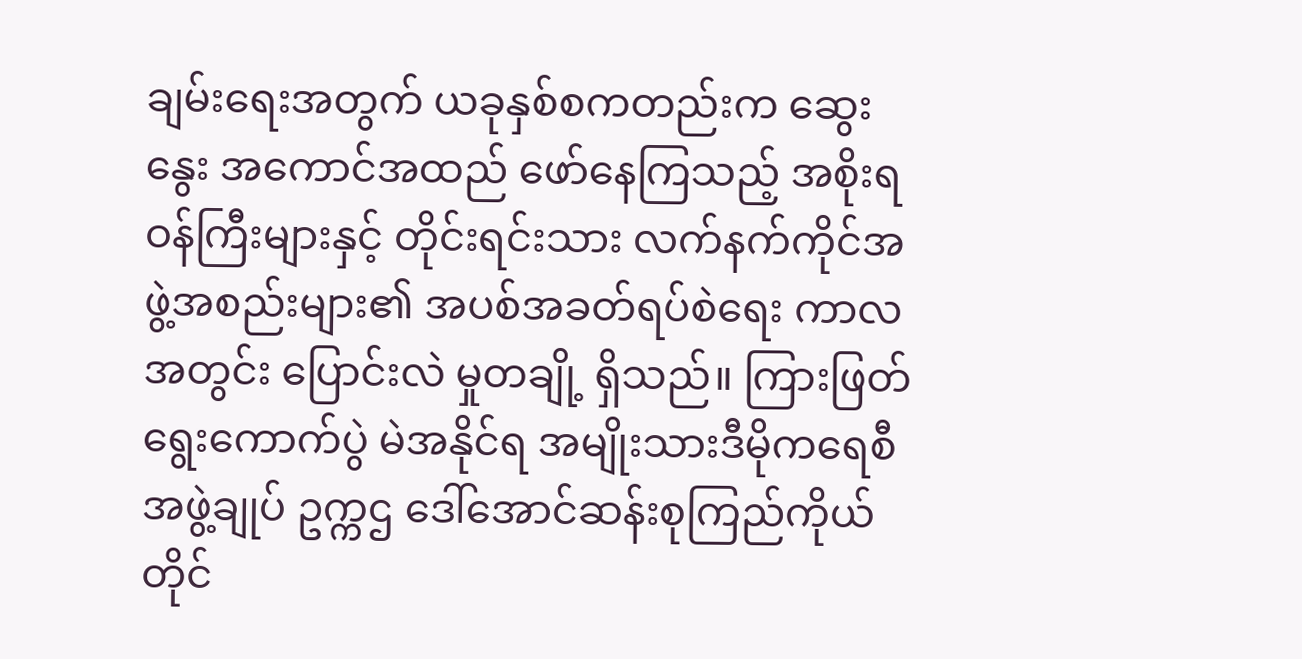ချမ်းရေးအတွက် ယခုနှစ်စကတည်းက ဆွေးနွေး အကောင်အထည် ဖော်နေကြသည့် အစိုးရဝန်ကြီးများနှင့် တိုင်းရင်းသား လက်နက်ကိုင်အဖွဲ့အစည်းများ၏ အပစ်အခတ်ရပ်စဲရေး ကာလအတွင်း ပြောင်းလဲ မှုတချို့ ရှိသည်။ ကြားဖြတ်ရွေးကောက်ပွဲ မဲအနိုင်ရ အမျိုးသားဒီမိုကရေစီ အဖွဲ့ချုပ် ဥက္ကဌ ဒေါ်အောင်ဆန်းစုကြည်ကိုယ်တိုင်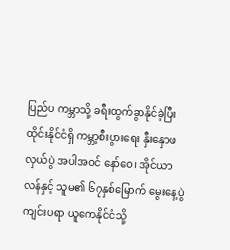ပြည်ပ ကမ္ဘာသို့ ခရီးထွက်ခွာနိုင်ခဲ့ပြီး ထိုင်းနိုင်ငံရှိ ကမ္ဘာ့စီးပွားရေး နှီးနှောဖလှယ်ပွဲ အပါအဝင် နော်ဝေ၊ အိုင်ယာလန်နှင့် သူမ၏ ၆၇နှစ်မြောက် မွေးနေ့ပွဲကျင်းပရာ ယူကေနိုင်ငံသို့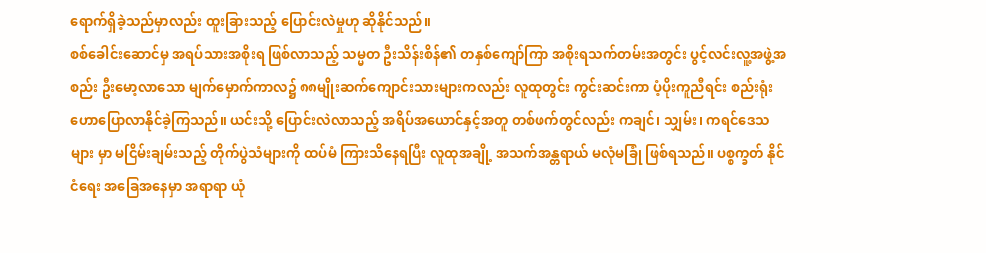ရောက်ရှိခဲ့သည်မှာလည်း ထူးခြားသည့် ပြောင်းလဲမှုဟု ဆိုနိုင်သည်။
စစ်ခေါင်းဆောင်မှ အရပ်သားအစိုးရ ဖြစ်လာသည့် သမ္မတ ဦးသိန်းစိန်၏ တနှစ်ကျော်ကြာ အစိုးရသက်တမ်းအတွင်း ပွင့်လင်းလူ့အဖွဲ့အ စည်း ဦးမော့လာသော မျက်မှောက်ကာလ၌ ၈၈မျိုးဆက်ကျောင်းသားများကလည်း လူထုတွင်း ကွင်းဆင်းကာ ပံ့ပိုးကူညီရင်း စည်းရုံး ဟောပြောလာနိုင်ခဲ့ကြသည်။ ယင်းသို့ ပြောင်းလဲလာသည့် အရိပ်အယောင်နှင့်အတူ တစ်ဖက်တွင်လည်း ကချင်၊ သျှမ်း၊ ကရင်ဒေသများ မှာ မငြိမ်းချမ်းသည့် တိုက်ပွဲသံများကို ထပ်မံ ကြားသိနေရပြီး လူထုအချို့ အသက်အန္တရာယ် မလုံမခြုံ ဖြစ်ရသည်။ ပစ္စက္ခတ် နိုင်ငံရေး အခြေအနေမှာ အရာရာ ယုံ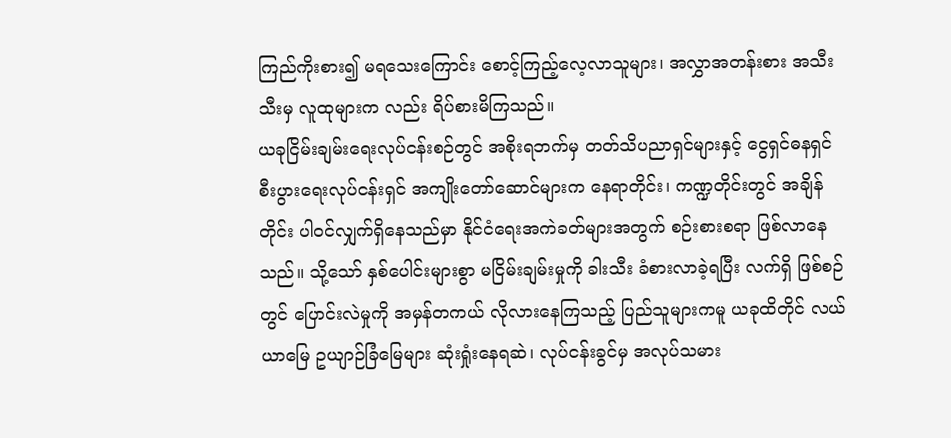ကြည်ကိုးစား၍ မရသေးကြောင်း စောင့်ကြည့်လေ့လာသူများ၊ အလွှာအတန်းစား အသီးသီးမှ လူထုများက လည်း ရိပ်စားမိကြသည်။
ယခုငြိမ်းချမ်းရေးလုပ်ငန်းစဉ်တွင် အစိုးရဘက်မှ တတ်သိပညာရှင်များနှင့် ငွေရှင်ဓနရှင် စီးပွားရေးလုပ်ငန်းရှင် အကျိုးတော်ဆောင်များက နေရာတိုင်း၊ ကဏ္ဍတိုင်းတွင် အချိန်တိုင်း ပါဝင်လျှက်ရှိနေသည်မှာ နိုင်ငံရေးအကဲခတ်များအတွက် စဉ်းစားစရာ ဖြစ်လာနေသည်။ သို့သော် နှစ်ပေါင်းများစွာ မငြိမ်းချမ်းမှုကို ခါးသီး ခံစားလာခဲ့ရပြီး လက်ရှိ ဖြစ်စဉ်တွင် ပြောင်းလဲမှုကို အမှန်တကယ် လိုလားနေကြသည့် ပြည်သူများကမူ ယခုထိတိုင် လယ်ယာမြေ ဥယျာဉ်ခြံမြေများ ဆုံးရှုံးနေရဆဲ၊ လုပ်ငန်းခွင်မှ အလုပ်သမား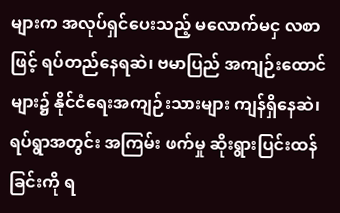များက အလုပ်ရှင်ပေးသည့် မလောက်မငှ လစာဖြင့် ရပ်တည်နေရဆဲ၊ ဗမာပြည် အကျဉ်းထောင်များ၌ နိုင်ငံရေးအကျဉ်းသားများ ကျန်ရှိနေဆဲ၊ ရပ်ရွာအတွင်း အကြမ်း ဖက်မှု ဆိုးရွားပြင်းထန်ခြင်းကို ရ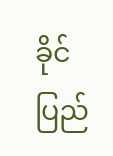ခိုင်ပြည်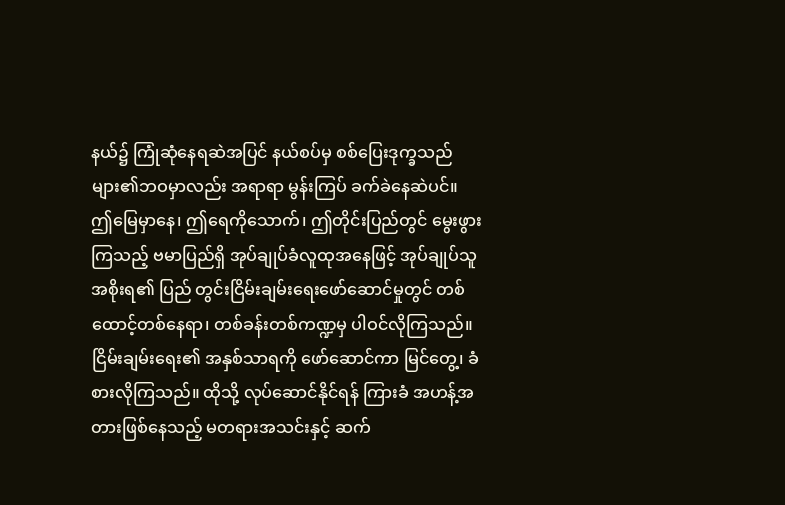နယ်၌ ကြုံဆုံနေရဆဲအပြင် နယ်စပ်မှ စစ်ပြေးဒုက္ခသည်များ၏ဘဝမှာလည်း အရာရာ မွန်းကြပ် ခက်ခဲနေဆဲပင်။
ဤမြေမှာနေ၊ ဤရေကိုသောက်၊ ဤတိုင်းပြည်တွင် မွေးဖွားကြသည့် ဗမာပြည်ရှိ အုပ်ချုပ်ခံလူထုအနေဖြင့် အုပ်ချုပ်သူ အစိုးရ၏ ပြည် တွင်းငြိမ်းချမ်းရေးဖော်ဆောင်မှုတွင် တစ်ထောင့်တစ်နေရာ၊ တစ်ခန်းတစ်ကဏ္ဍမှ ပါဝင်လိုကြသည်။ ငြိမ်းချမ်းရေး၏ အနှစ်သာရကို ဖော်ဆောင်ကာ မြင်တွေ့၊ ခံစားလိုကြသည်။ ထိုသို့ လုပ်ဆောင်နိုင်ရန် ကြားခံ အဟန့်အတားဖြစ်နေသည့် မတရားအသင်းနှင့် ဆက်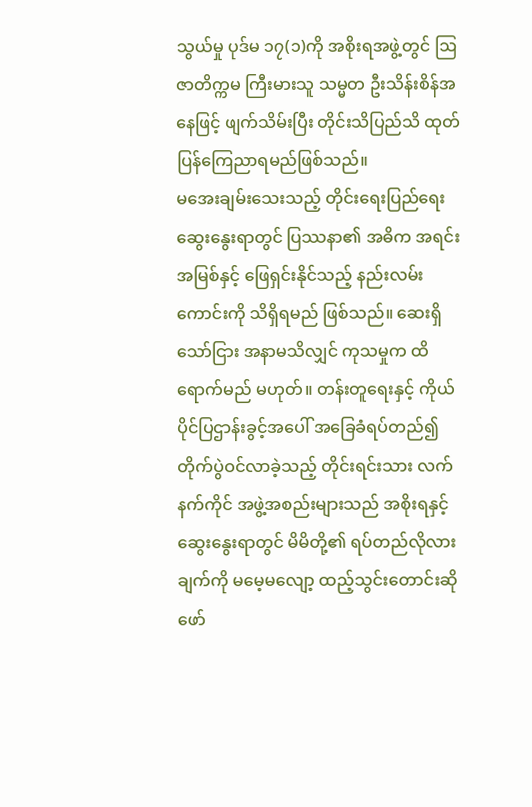သွယ်မှု ပုဒ်မ ၁၇(၁)ကို အစိုးရအဖွဲ့တွင် ဩဇာတိက္ကမ ကြီးမားသူ သမ္မတ ဦးသိန်းစိန်အနေဖြင့် ဖျက်သိမ်းပြီး တိုင်းသိပြည်သိ ထုတ်ပြန်ကြေညာရမည်ဖြစ်သည်။
မအေးချမ်းသေးသည့် တိုင်းရေးပြည်ရေး ဆွေးနွေးရာတွင် ပြဿနာ၏ အဓိက အရင်းအမြစ်နှင့် ဖြေရှင်းနိုင်သည့် နည်းလမ်းကောင်းကို သိရှိရမည် ဖြစ်သည်။ ဆေးရှိသော်ငြား အနာမသိလျှင် ကုသမှုက ထိရောက်မည် မဟုတ်။ တန်းတူရေးနှင့် ကိုယ်ပိုင်ပြဌာန်းခွင့်အပေါ် အခြေခံရပ်တည်၍ တိုက်ပွဲဝင်လာခဲ့သည့် တိုင်းရင်းသား လက်နက်ကိုင် အဖွဲ့အစည်းများသည် အစိုးရနှင့် ဆွေးနွေးရာတွင် မိမိတို့၏ ရပ်တည်လိုလားချက်ကို မမေ့မလျော့ ထည့်သွင်းတောင်းဆို ဖော်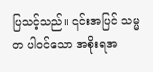ပြသင့်သည်။ ၎င်းအပြင် သမ္မတ ပါဝင်သော အစိုးရအ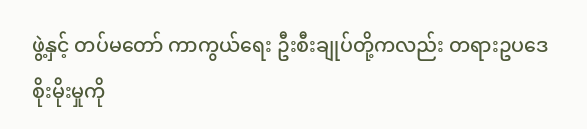ဖွဲ့နှင့် တပ်မတော် ကာကွယ်ရေး ဦးစီးချုပ်တို့ကလည်း တရားဥပဒေစိုးမိုးမှုကို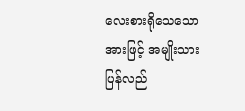လေးစားရိုသေသောအားဖြင့် အမျိုးသား ပြန်လည်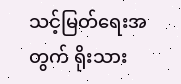သင့်မြတ်ရေးအတွက် ရိုးသား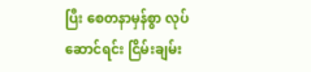ပြီး စေတနာမှန်စွာ လုပ်ဆောင်ရင်း ငြိမ်းချမ်း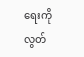ရေးကို လွတ်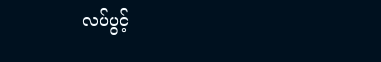လပ်ပွင့်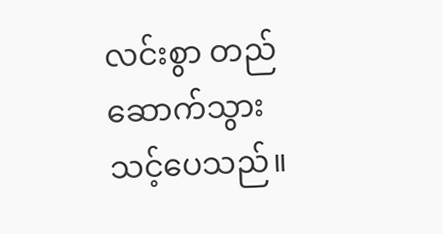လင်းစွာ တည်ဆောက်သွားသင့်ပေသည်။